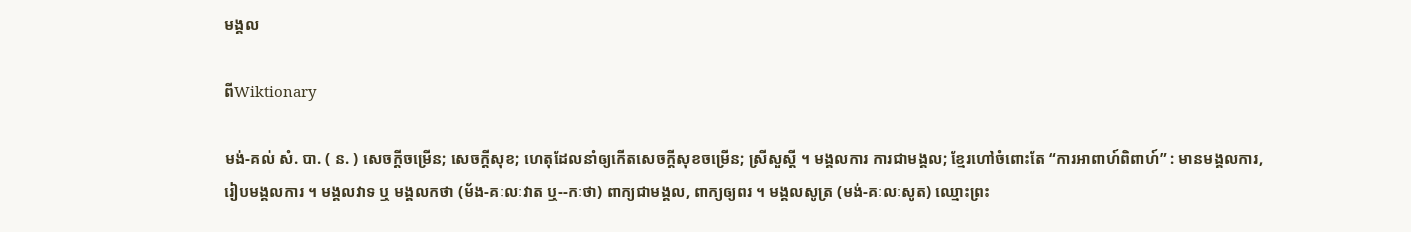មង្គល

ពីWiktionary

មង់-គល់ សំ. បា. ( ន. ) សេចក្ដីចម្រើន; សេចក្ដីសុខ; ហេតុដែលនាំឲ្យកើតសេចក្ដីសុខចម្រើន; ស្រីសួស្ដី ។ មង្គលការ ការជាមង្គល; ខ្មែរហៅចំពោះតែ “ការអាពាហ៍ពិពាហ៍” : មានមង្គលការ, រៀបមង្គលការ ។ មង្គលវាទ ឬ មង្គលកថា (ម័ង-គៈលៈវាត ឬ--កៈថា) ពាក្យជាមង្គល, ពាក្យឲ្យពរ ។ មង្គលសូត្រ (មង់-គៈលៈសូត) ឈ្មោះព្រះ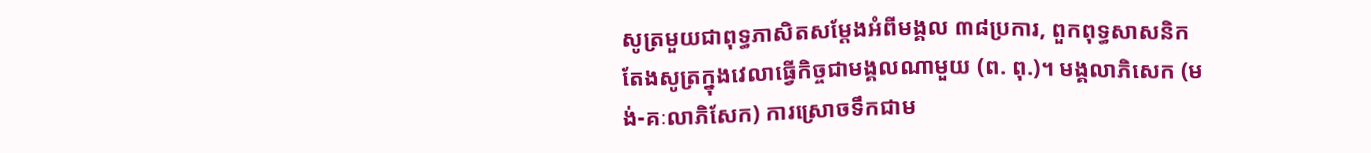សូត្រមួយជាពុទ្ធភាសិតសម្ដែងអំពីមង្គល ៣៨ប្រការ, ពួកពុទ្ធសាសនិកតែងសូត្រក្នុងវេលាធ្វើកិច្ចជាមង្គលណាមួយ (ព. ពុ.)។ មង្គលាភិសេក (មង់-គៈលាភិសែក) ការស្រោចទឹកជាម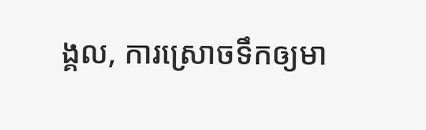ង្គល, ការស្រោចទឹកឲ្យមា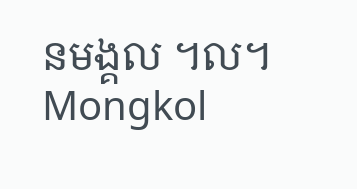នមង្គល ។ល។ Mongkol